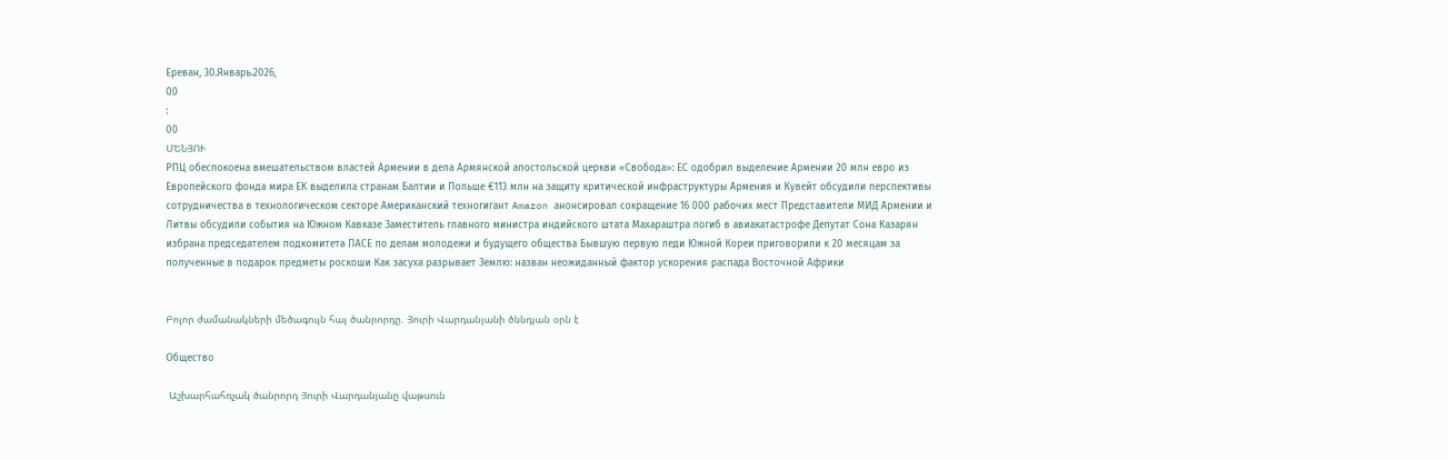Ереван, 30.Январь.2026,
00
:
00
ՄԵՆՅՈՒ
РПЦ обеспокоена вмешательством властей Армении в дела Армянской апостольской церкви «Свобода»: ЕС одобрил выделение Армении 20 млн евро из Европейского фонда мира ЕК выделила странам Балтии и Польше €113 млн на защиту критической инфраструктуры Армения и Кувейт обсудили перспективы сотрудничества в технологическом секторе Американский техногигант Amazon анонсировал сокращение 16 000 рабочих мест Представители МИД Армении и Литвы обсудили события на Южном Кавказе Заместитель главного министра индийского штата Махараштра погиб в авиакатастрофе Депутат Сона Казарян избрана председателем подкомитета ПАСЕ по делам молодежи и будущего общества Бывшую первую леди Южной Кореи приговорили к 20 месяцам за полученные в подарок предметы роскоши Как засуха разрывает Землю: назван неожиданный фактор ускорения распада Восточной Африки


Բոլոր ժամանակների մեծագույն հայ ծանրորդը. Յուրի Վարդանյանի ծննդյան օրն է

Общество

 Աշխարհահռչակ ծանրորդ Յուրի Վարդանյանը վաթսուն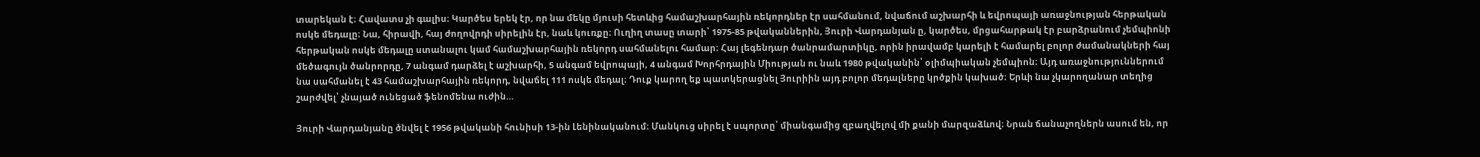տարեկան է։ Հավատս չի գալիս։ Կարծես երեկ էր, որ նա մեկը մյուսի հետևից համաշխարհային ռեկորդներ էր սահմանում, նվաճում աշխարհի և եվրոպայի առաջնության հերթական ոսկե մեդալը։ Նա, հիրավի, հայ ժողովրդի սիրելին էր, նաև կուռքը։ Ուղիղ տասը տարի՝ 1975-85 թվականներին, Յուրի Վարդանյան ը, կարծես, մրցահարթակ էր բարձրանում չեմպիոնի հերթական ոսկե մեդալը ստանալու կամ համաշխարհային ռեկորդ սահմանելու համար։ Հայ լեգենդար ծանրամարտիկը, որին իրավամբ կարելի է համարել բոլոր ժամանակների հայ մեծագույն ծանրորդը, 7 անգամ դարձել է աշխարհի, 5 անգամ եվրոպայի, 4 անգամ Խորհրդային Միության ու նաև 1980 թվականին՝ օլիմպիական չեմպիոն։ Այդ առաջնություններում նա սահմանել է 43 համաշխարհային ռեկորդ, նվաճել 111 ոսկե մեդալ։ Դուք կարող եք պատկերացնել Յուրիին այդ բոլոր մեդալները կրծքին կախած։ Երևի նա չկարողանար տեղից շարժվել՝ չնայած ունեցած ֆենոմենա ուժին…

Յուրի Վարդանյանը ծնվել է 1956 թվականի հունիսի 13-ին Լենինականում։ Մանկուց սիրել է սպորտը՝ միանգամից զբաղվելով մի քանի մարզաձևով։ Նրան ճանաչողներն ասում են, որ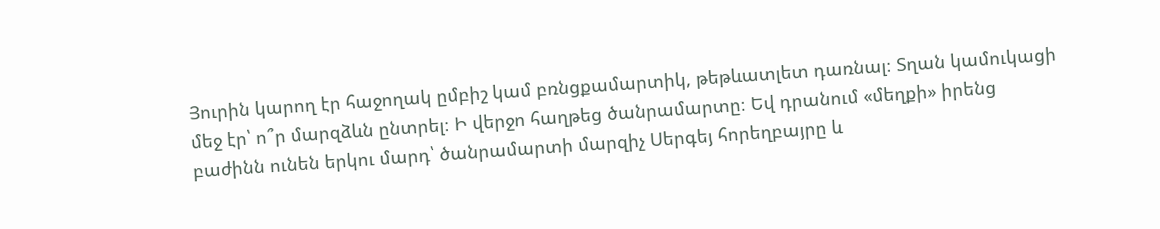Յուրին կարող էր հաջողակ ըմբիշ կամ բռնցքամարտիկ, թեթևատլետ դառնալ։ Տղան կամուկացի մեջ էր՝ ո՞ր մարզձևն ընտրել։ Ի վերջո հաղթեց ծանրամարտը։ Եվ դրանում «մեղքի» իրենց բաժինն ունեն երկու մարդ՝ ծանրամարտի մարզիչ Սերգեյ հորեղբայրը և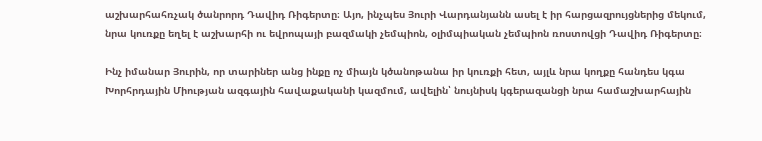աշխարհահռչակ ծանրորդ Դավիդ Ռիգերտը։ Այո, ինչպես Յուրի Վարդանյանն ասել է իր հարցազրույցներից մեկում, նրա կուռքը եղել է աշխարհի ու եվրոպայի բազմակի չեմպիոն, օլիմպիական չեմպիոն ռոստովցի Դավիդ Ռիգերտը։

Ինչ իմանար Յուրին, որ տարիներ անց ինքը ոչ միայն կծանոթանա իր կուռքի հետ, այլև նրա կողքը հանդես կգա Խորհրդային Միության ազգային հավաքականի կազմում, ավելին՝ նույնիսկ կգերազանցի նրա համաշխարհային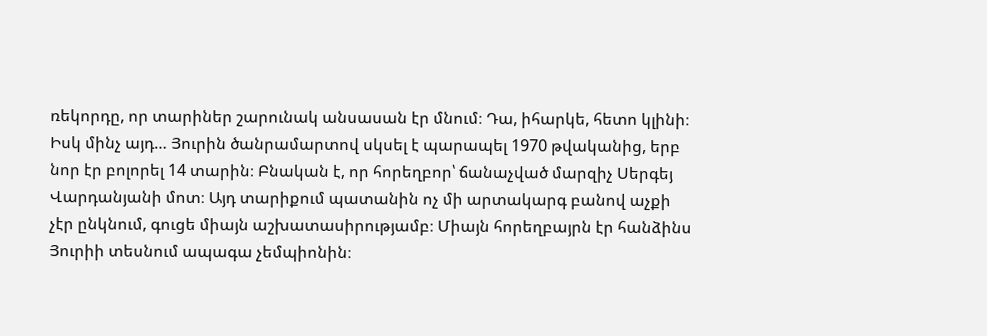ռեկորդը, որ տարիներ շարունակ անսասան էր մնում։ Դա, իհարկե, հետո կլինի։ Իսկ մինչ այդ… Յուրին ծանրամարտով սկսել է պարապել 1970 թվականից, երբ նոր էր բոլորել 14 տարին։ Բնական է, որ հորեղբոր՝ ճանաչված մարզիչ Սերգեյ Վարդանյանի մոտ։ Այդ տարիքում պատանին ոչ մի արտակարգ բանով աչքի չէր ընկնում, գուցե միայն աշխատասիրությամբ։ Միայն հորեղբայրն էր հանձինս Յուրիի տեսնում ապագա չեմպիոնին։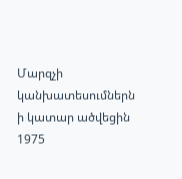Մարզչի կանխատեսումներն ի կատար ածվեցին 1975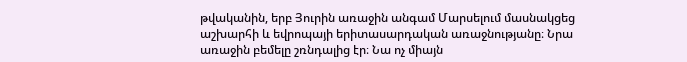թվականին, երբ Յուրին առաջին անգամ Մարսելում մասնակցեց աշխարհի և եվրոպայի երիտասարդական առաջնությանը։ Նրա առաջին բեմելը շռնդալից էր։ Նա ոչ միայն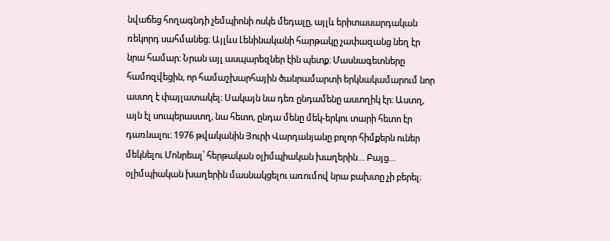նվաճեց հողագնդի չեմպիոնի ոսկե մեդալը, այլև երիտասարդական ռեկորդ սահմանեց։ Այլևս Լենինականի հարթակը չափազանց նեղ էր նրա համար։ Նրան այլ ասպարեզներ էին պետք։ Մասնագետները համոզվեցին, որ համաշխարհային ծանրամարտի երկնակամարում նոր աստղ է փայլատակել։ Սակայն նա դեռ ընդամենը աստղիկ էր։ Աստղ, այն էլ սուպերաստղ, նա հետո, ընդա մենը մեկ-երկու տարի հետո էր դառնալու։ 1976 թվականին Յուրի Վարդանյանը բոլոր հիմքերն ուներ մեկնելու Մոնրեալ՝ հերթական օլիմպիական խաղերին… Բայց… օլիմպիական խաղերին մասնակցելու առումով նրա բախտը չի բերել։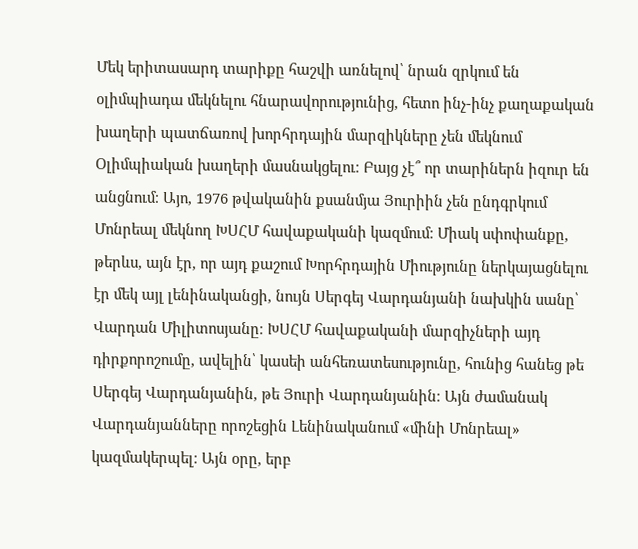Մեկ երիտասարդ տարիքը հաշվի առնելով՝ նրան զրկում են օլիմպիադա մեկնելու հնարավորությունից, հետո ինչ-ինչ քաղաքական խաղերի պատճառով խորհրդային մարզիկները չեն մեկնում Օլիմպիական խաղերի մասնակցելու։ Բայց չէ՞ որ տարիներն իզուր են անցնում։ Այո, 1976 թվականին քսանմյա Յուրիին չեն ընդգրկում Մոնրեալ մեկնող ԽՍՀՄ հավաքականի կազմում։ Միակ սփոփանքը, թերևս, այն էր, որ այդ քաշում Խորհրդային Միությունը ներկայացնելու էր մեկ այլ լենինականցի, նույն Սերգեյ Վարդանյանի նախկին սանը՝ Վարդան Միլիտոսյանը։ ԽՍՀՄ հավաքականի մարզիչների այդ դիրքորոշումը, ավելին՝ կասեի անհեռատեսությունը, հունից հանեց թե Սերգեյ Վարդանյանին, թե Յուրի Վարդանյանին։ Այն ժամանակ Վարդանյանները որոշեցին Լենինականում «մինի Մոնրեալ» կազմակերպել։ Այն օրը, երբ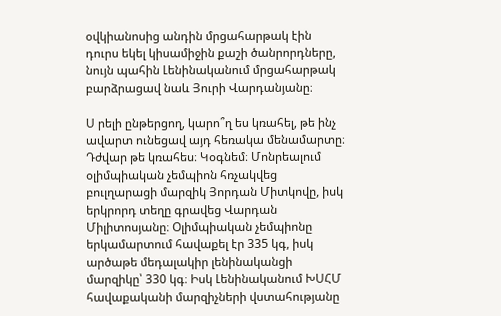օվկիանոսից անդին մրցահարթակ էին դուրս եկել կիսամիջին քաշի ծանրորդները, նույն պահին Լենինականում մրցահարթակ բարձրացավ նաև Յուրի Վարդանյանը։

Ս րելի ընթերցող, կարո՞ղ ես կռահել, թե ինչ ավարտ ունեցավ այդ հեռակա մենամարտը։ Դժվար թե կռահես։ Կօգնեմ։ Մոնրեալում օլիմպիական չեմպիոն հռչակվեց բուլղարացի մարզիկ Յորդան Միտկովը, իսկ երկրորդ տեղը գրավեց Վարդան Միլիտոսյանը։ Օլիմպիական չեմպիոնը երկամարտում հավաքել էր 335 կգ, իսկ արծաթե մեդալակիր լենինականցի մարզիկը՝ 330 կգ։ Իսկ Լենինականում ԽՍՀՄ հավաքականի մարզիչների վստահությանը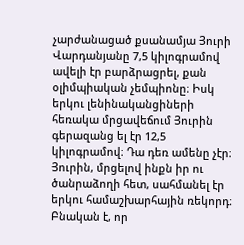չարժանացած քսանամյա Յուրի Վարդանյանը 7,5 կիլոգրամով ավելի էր բարձրացրել, քան օլիմպիական չեմպիոնը։ Իսկ երկու լենինականցիների հեռակա մրցավեճում Յուրին գերազանց ել էր 12,5 կիլոգրամով։ Դա դեռ ամենը չէր։ Յուրին, մրցելով ինքն իր ու ծանրաձողի հետ, սահմանել էր երկու համաշխարհային ռեկորդ։ Բնական է, որ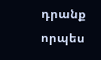դրանք որպես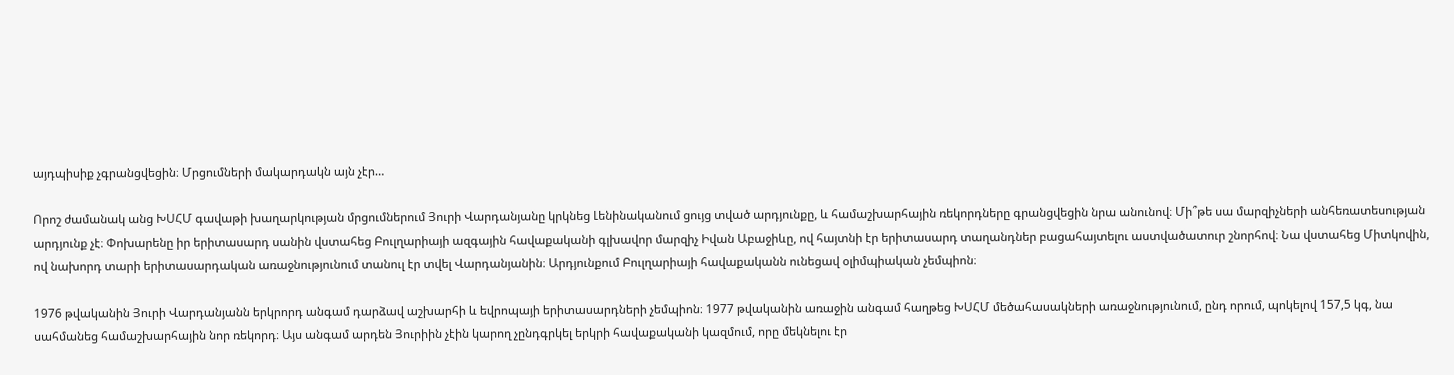այդպիսիք չգրանցվեցին։ Մրցումների մակարդակն այն չէր…

Որոշ ժամանակ անց ԽՍՀՄ գավաթի խաղարկության մրցումներում Յուրի Վարդանյանը կրկնեց Լենինականում ցույց տված արդյունքը, և համաշխարհային ռեկորդները գրանցվեցին նրա անունով։ Մի՞թե սա մարզիչների անհեռատեսության արդյունք չէ։ Փոխարենը իր երիտասարդ սանին վստահեց Բուլղարիայի ազգային հավաքականի գլխավոր մարզիչ Իվան Աբաջիևը, ով հայտնի էր երիտասարդ տաղանդներ բացահայտելու աստվածատուր շնորհով։ Նա վստահեց Միտկովին, ով նախորդ տարի երիտասարդական առաջնությունում տանուլ էր տվել Վարդանյանին։ Արդյունքում Բուլղարիայի հավաքականն ունեցավ օլիմպիական չեմպիոն։

1976 թվականին Յուրի Վարդանյանն երկրորդ անգամ դարձավ աշխարհի և եվրոպայի երիտասարդների չեմպիոն։ 1977 թվականին առաջին անգամ հաղթեց ԽՍՀՄ մեծահասակների առաջնությունում, ընդ որում, պոկելով 157,5 կգ, նա սահմանեց համաշխարհային նոր ռեկորդ։ Այս անգամ արդեն Յուրիին չէին կարող չընդգրկել երկրի հավաքականի կազմում, որը մեկնելու էր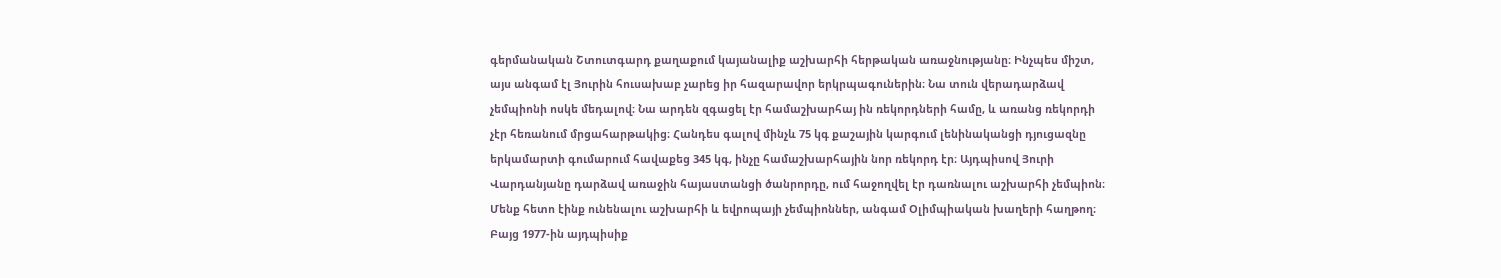գերմանական Շտուտգարդ քաղաքում կայանալիք աշխարհի հերթական առաջնությանը։ Ինչպես միշտ, այս անգամ էլ Յուրին հուսախաբ չարեց իր հազարավոր երկրպագուներին։ Նա տուն վերադարձավ չեմպիոնի ոսկե մեդալով։ Նա արդեն զգացել էր համաշխարհայ ին ռեկորդների համը, և առանց ռեկորդի չէր հեռանում մրցահարթակից։ Հանդես գալով մինչև 75 կգ քաշային կարգում լենինականցի դյուցազնը երկամարտի գումարում հավաքեց 345 կգ, ինչը համաշխարհային նոր ռեկորդ էր։ Այդպիսով Յուրի Վարդանյանը դարձավ առաջին հայաստանցի ծանրորդը, ում հաջողվել էր դառնալու աշխարհի չեմպիոն։ Մենք հետո էինք ունենալու աշխարհի և եվրոպայի չեմպիոններ, անգամ Օլիմպիական խաղերի հաղթող։ Բայց 1977-ին այդպիսիք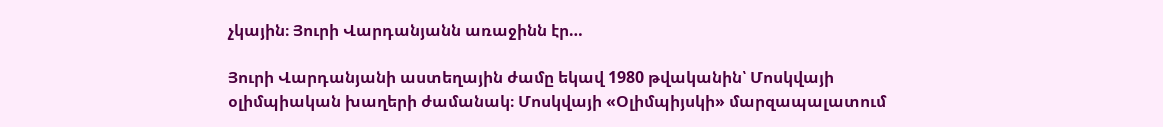չկային։ Յուրի Վարդանյանն առաջինն էր…

Յուրի Վարդանյանի աստեղային ժամը եկավ 1980 թվականին՝ Մոսկվայի օլիմպիական խաղերի ժամանակ։ Մոսկվայի «Օլիմպիյսկի» մարզապալատում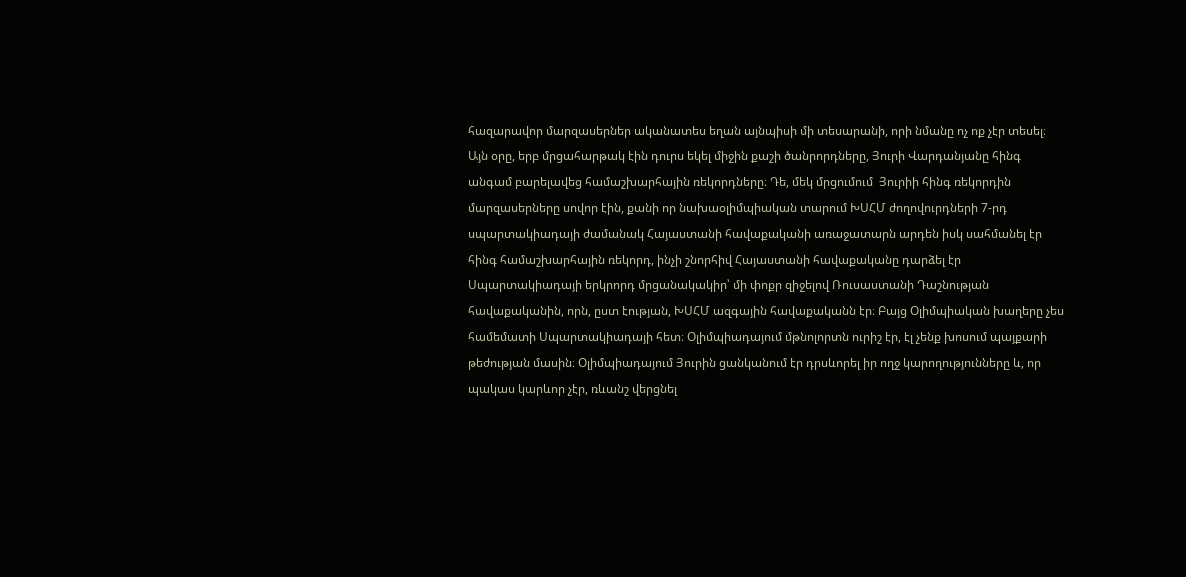հազարավոր մարզասերներ ականատես եղան այնպիսի մի տեսարանի, որի նմանը ոչ ոք չէր տեսել։ Այն օրը, երբ մրցահարթակ էին դուրս եկել միջին քաշի ծանրորդները, Յուրի Վարդանյանը հինգ անգամ բարելավեց համաշխարհային ռեկորդները։ Դե, մեկ մրցումում  Յուրիի հինգ ռեկորդին մարզասերները սովոր էին, քանի որ նախաօլիմպիական տարում ԽՍՀՄ ժողովուրդների 7-րդ սպարտակիադայի ժամանակ Հայաստանի հավաքականի առաջատարն արդեն իսկ սահմանել էր հինգ համաշխարհային ռեկորդ, ինչի շնորհիվ Հայաստանի հավաքականը դարձել էր Սպարտակիադայի երկրորդ մրցանակակիր՝ մի փոքր զիջելով Ռուսաստանի Դաշնության հավաքականին, որն, ըստ էության, ԽՍՀՄ ազգային հավաքականն էր։ Բայց Օլիմպիական խաղերը չես համեմատի Սպարտակիադայի հետ։ Օլիմպիադայում մթնոլորտն ուրիշ էր, էլ չենք խոսում պայքարի թեժության մասին։ Օլիմպիադայում Յուրին ցանկանում էր դրսևորել իր ողջ կարողությունները և, որ պակաս կարևոր չէր, ռևանշ վերցնել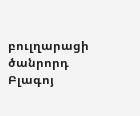բուլղարացի ծանրորդ Բլագոյ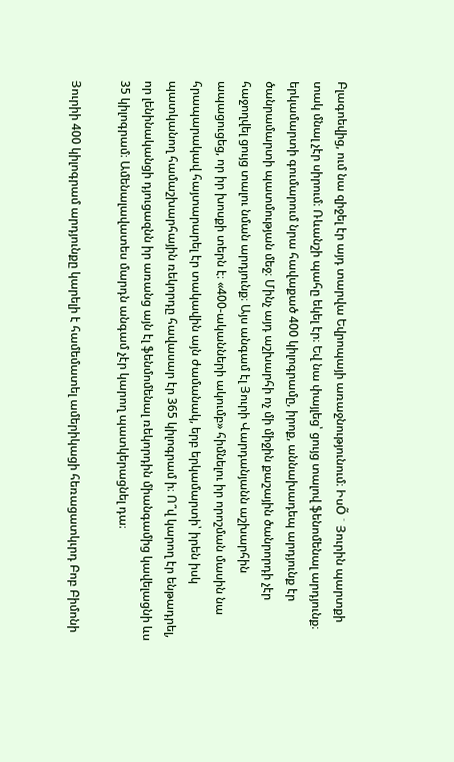Բլագոեվից, ում նա զիջել էր այդ տարվա Եվրոպայի առաջնությունում։ ԻսÕ ¯ Յուրին պարտքի տակ մնալ չէր սիրում։ Ռևանշի պահը եկել էր։ Եվ նա փայլեց՝ ցույց տալով ֆենոմենալ արդյունք։ երկամարտի գումարում նրա հավաքած 400 կիլոգրամը, իրոք, աննախադեպ արդյունք էր ծանրամարտի պատմության մեջ։ Մինչ այդ աշխարհի ոչ մի միջին քաշային ծանրորդի չէր հաջողվել ցույց տալու նման արդյունք։ Այս անգամ էլ Յուրի Վարդանյանն աշխարհին ապացուցեց, որ իր խոսքի տերն է։ «400-ականների ակումբ» հիմնելու իր որոշման մասին նա հրապարակավ հայտարարել էր տակավին այն ժամանակ, երբ երկամարտի՝ իրեն իսկ պատկանող համաշխարհային ռեկորդը հավասար էր 365 կիլոգրամ ի։ Ո՞վ կարող էր ենթադրել, որ լենինականցի դյուցազնն իր առանց այն էլ ֆենմոմենալ ռեկորդին միանգամից կավելացնի ևս 35 կիլոգրամ։ Ամենալավատես մարդն անգամ չէր կարող պատկերացնել դա։

Յուրիի 400 կիլոգրամ արդյունքը կարելի է համեմատել ամերիկացի հեռացատկւրդ Բոբ Բիմոնի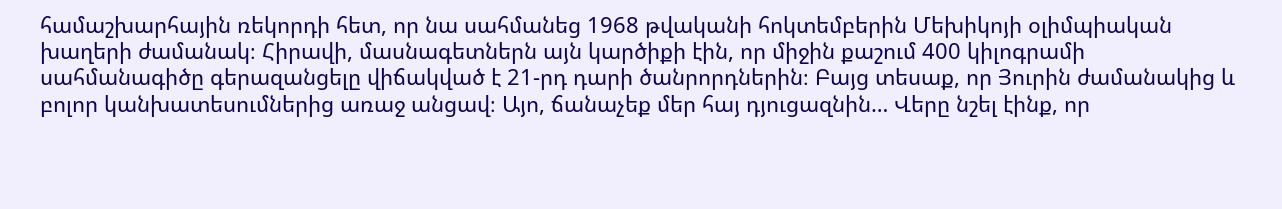համաշխարհային ռեկորդի հետ, որ նա սահմանեց 1968 թվականի հոկտեմբերին Մեխիկոյի օլիմպիական խաղերի ժամանակ։ Հիրավի, մասնագետներն այն կարծիքի էին, որ միջին քաշում 400 կիլոգրամի սահմանագիծը գերազանցելը վիճակված է 21-րդ դարի ծանրորդներին։ Բայց տեսաք, որ Յուրին ժամանակից և բոլոր կանխատեսումներից առաջ անցավ։ Այո, ճանաչեք մեր հայ դյուցազնին… Վերը նշել էինք, որ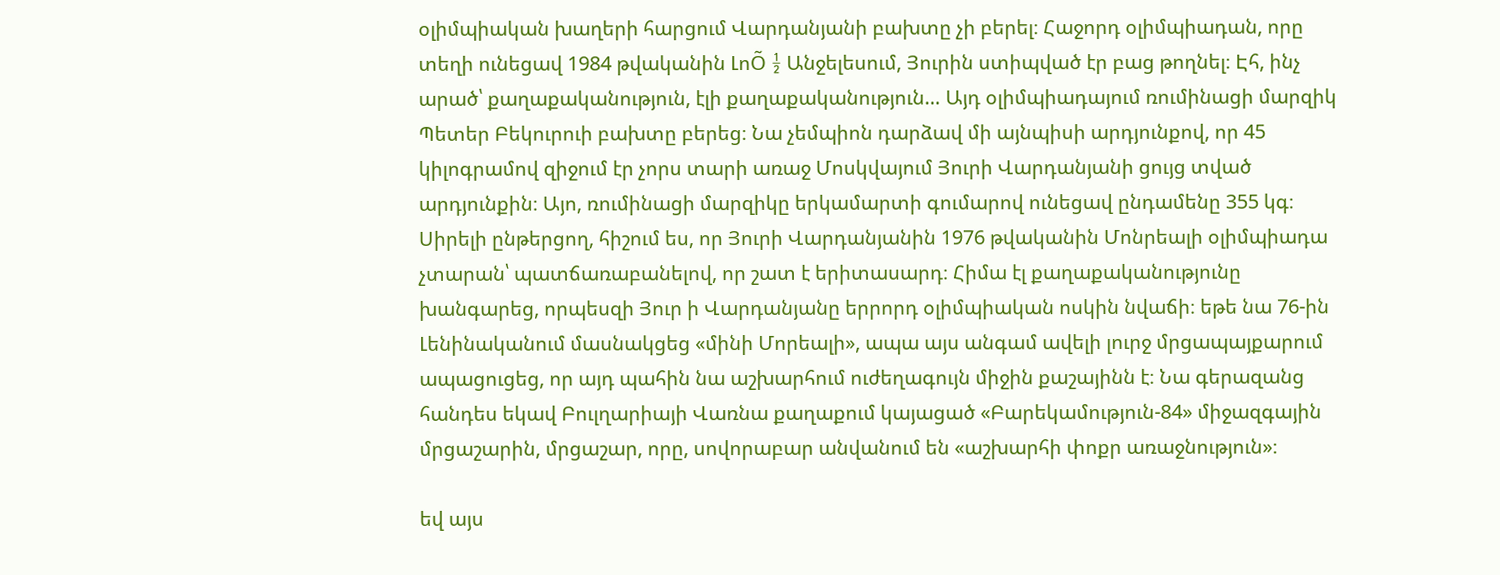օլիմպիական խաղերի հարցում Վարդանյանի բախտը չի բերել։ Հաջորդ օլիմպիադան, որը տեղի ունեցավ 1984 թվականին ԼոÕ ½ Անջելեսում, Յուրին ստիպված էր բաց թողնել։ Էհ, ինչ արած՝ քաղաքականություն, էլի քաղաքականություն… Այդ օլիմպիադայում ռումինացի մարզիկ Պետեր Բեկուրուի բախտը բերեց։ Նա չեմպիոն դարձավ մի այնպիսի արդյունքով, որ 45 կիլոգրամով զիջում էր չորս տարի առաջ Մոսկվայում Յուրի Վարդանյանի ցույց տված արդյունքին։ Այո, ռումինացի մարզիկը երկամարտի գումարով ունեցավ ընդամենը 355 կգ։ Սիրելի ընթերցող, հիշում ես, որ Յուրի Վարդանյանին 1976 թվականին Մոնրեալի օլիմպիադա չտարան՝ պատճառաբանելով, որ շատ է երիտասարդ։ Հիմա էլ քաղաքականությունը խանգարեց, որպեսզի Յուր ի Վարդանյանը երրորդ օլիմպիական ոսկին նվաճի։ եթե նա 76-ին Լենինականում մասնակցեց «մինի Մորեալի», ապա այս անգամ ավելի լուրջ մրցապայքարում ապացուցեց, որ այդ պահին նա աշխարհում ուժեղագույն միջին քաշայինն է։ Նա գերազանց հանդես եկավ Բուլղարիայի Վառնա քաղաքում կայացած «Բարեկամություն-84» միջազգային մրցաշարին, մրցաշար, որը, սովորաբար անվանում են «աշխարհի փոքր առաջնություն»։

եվ այս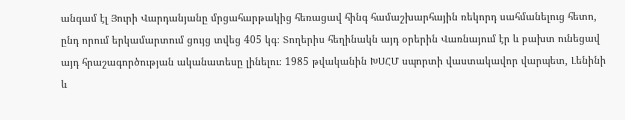անգամ էլ Յուրի Վարդանյանը մրցահարթակից հեռացավ հինգ համաշխարհային ռեկորդ սահմանելուց հետո, ընդ որում երկամարտում ցույց տվեց 405 կգ։ Տողերիս հեղինակն այդ օրերին Վառնայում էր և բախտ ունեցավ այդ հրաշագործության ականատեսը լինելու։ 1985 թվականին ԽՍՀՄ սպորտի վաստակավոր վարպետ, Լենինի և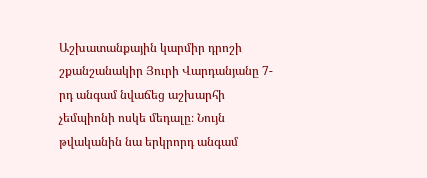Աշխատանքային կարմիր դրոշի շքանշանակիր Յուրի Վարդանյանը 7-րդ անգամ նվաճեց աշխարհի չեմպիոնի ոսկե մեդալը։ Նույն թվականին նա երկրորդ անգամ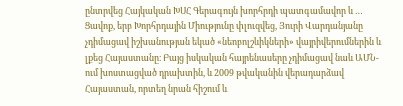ընտրվեց Հայկական ԽՍՀ Գերագույն խորհրդի պատգամավոր և … Ցավոք, երբ Խորհրդային Միությունը փլուզվեց, Յուրի Վարդանյանը չդիմացավ իշխանության եկած «նեոբոլշևիկների» վայրիվերումներին և լքեց Հայաստանը։ Բայց իսկական հայրենասերը չդիմացավ նաև ԱՄՆ-ում խոստացված դրախտին, և 2009 թվականին վերադարձավ Հայաստան, որտեղ նրան հիշում և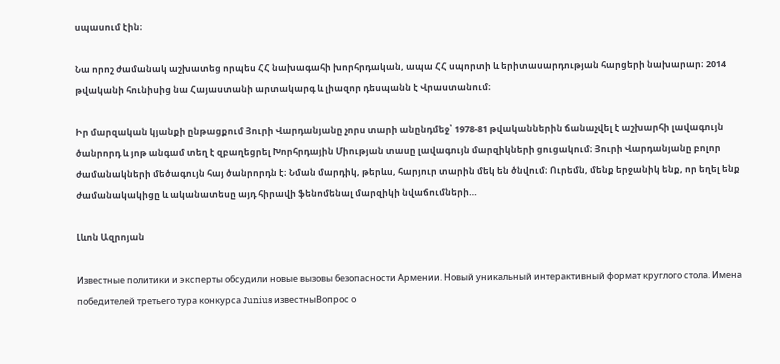սպասում էին։

Նա որոշ ժամանակ աշխատեց որպես ՀՀ նախագահի խորհրդական, ապա ՀՀ սպորտի և երիտասարդության հարցերի նախարար։ 2014 թվականի հունիսից նա Հայաստանի արտակարգ և լիազոր դեսպանն է Վրաստանում։

Իր մարզական կյանքի ընթացքում Յուրի Վարդանյանը չորս տարի անընդմեջ՝ 1978-81 թվականներին ճանաչվել է աշխարհի լավագույն ծանրորդ և յոթ անգամ տեղ է զբաղեցրել Խորհրդային Միության տասը լավագույն մարզիկների ցուցակում։ Յուրի Վարդանյանը բոլոր ժամանակների մեծագույն հայ ծանրորդն է։ Նման մարդիկ, թերևս, հարյուր տարին մեկ են ծնվում։ Ուրեմն, մենք երջանիկ ենք, որ եղել ենք ժամանակակիցը և ականատեսը այդ հիրավի ֆենոմենալ մարզիկի նվաճումների…

Լևոն Ազրոյան

Известные политики и эксперты обсудили новые вызовы безопасности Армении. Новый уникальный интерактивный формат круглого стола. Имена победителей третьего тура конкурса Junius известныВопрос о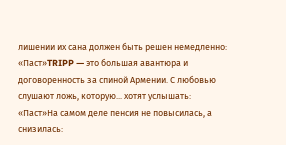лишении их сана должен быть решен немедленно: «Паст»TRIPP — это большая авантюра и договоренность за спиной Армении. С любовью слушают ложь, которую... хотят услышать: «Паст»На самом деле пенсия не повысилась, а снизилась: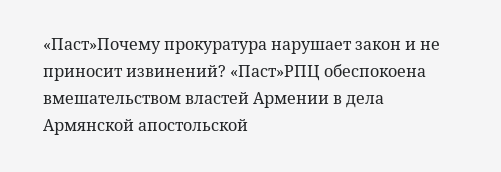«Паст»Почему прокуратура нарушает закон и не приносит извинений? «Паст»РПЦ обеспокоена вмешательством властей Армении в дела Армянской апостольской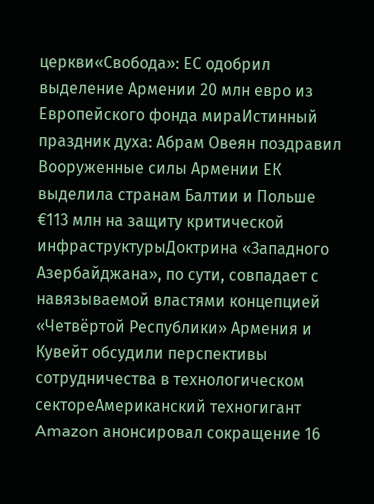церкви«Свобода»: ЕС одобрил выделение Армении 20 млн евро из Европейского фонда мираИстинный праздник духа: Абрам Овеян поздравил Вооруженные силы Армении ЕК выделила странам Балтии и Польше €113 млн на защиту критической инфраструктурыДоктрина «Западного Азербайджана», по сути, совпадает с навязываемой властями концепцией «Четвёртой Республики» Армения и Кувейт обсудили перспективы сотрудничества в технологическом сектореАмериканский техногигант Amazon анонсировал сокращение 16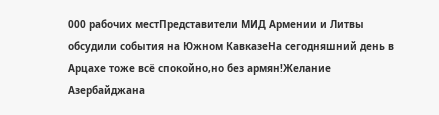000 рабочих местПредставители МИД Армении и Литвы обсудили события на Южном КавказеНа сегодняшний день в Арцахе тоже всё спокойно,но без армян!Желание Азербайджана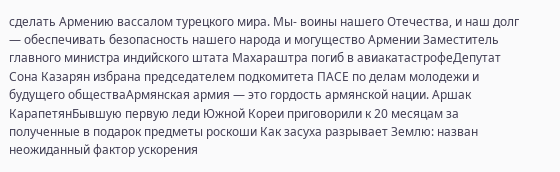сделать Армению вассалом турецкого мира. Мы- воины нашего Отечества, и наш долг — обеспечивать безопасность нашего народа и могущество Армении Заместитель главного министра индийского штата Махараштра погиб в авиакатастрофеДепутат Сона Казарян избрана председателем подкомитета ПАСЕ по делам молодежи и будущего обществаАрмянская армия — это гордость армянской нации. Аршак КарапетянБывшую первую леди Южной Кореи приговорили к 20 месяцам за полученные в подарок предметы роскоши Как засуха разрывает Землю: назван неожиданный фактор ускорения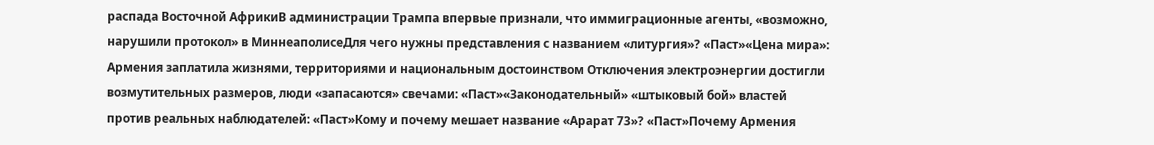распада Восточной АфрикиВ администрации Трампа впервые признали, что иммиграционные агенты, «возможно, нарушили протокол» в МиннеаполисеДля чего нужны представления с названием «литургия»? «Паст»«Цена мира»: Армения заплатила жизнями, территориями и национальным достоинством Отключения электроэнергии достигли возмутительных размеров, люди «запасаются» свечами: «Паст»«Законодательный» «штыковый бой» властей против реальных наблюдателей: «Паст»Кому и почему мешает название «Арарат 73»? «Паст»Почему Армения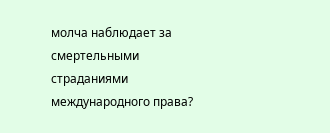молча наблюдает за смертельными страданиями международного права?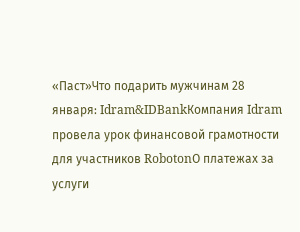«Паст»Что подарить мужчинам 28 января: Idram&IDBankКомпания Idram провела урок финансовой грамотности для участников RobotonО платежах за услуги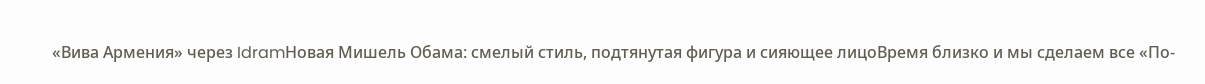«Вива Армения» через IdramНовая Мишель Обама: смелый стиль, подтянутая фигура и сияющее лицоВремя близко и мы сделаем все «По-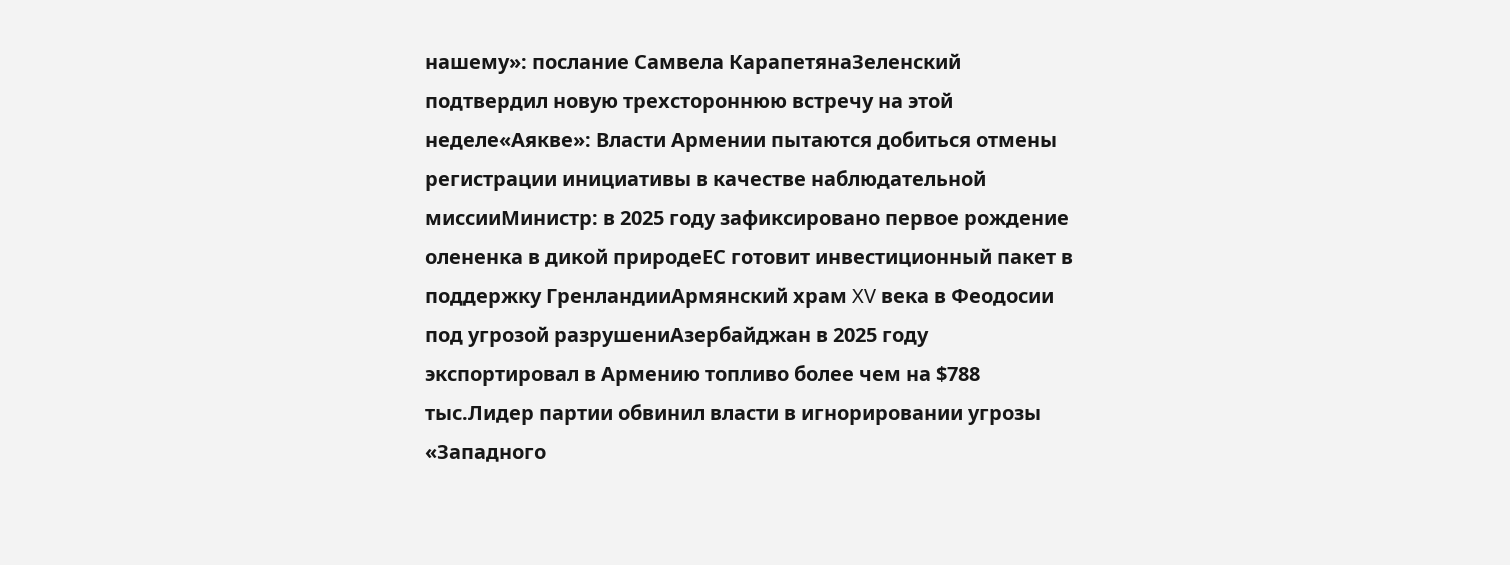нашему»: послание Самвела КарапетянаЗеленский подтвердил новую трехстороннюю встречу на этой неделе«Аякве»: Власти Армении пытаются добиться отмены регистрации инициативы в качестве наблюдательной миссииМинистр: в 2025 году зафиксировано первое рождение олененка в дикой природеЕС готовит инвестиционный пакет в поддержку ГренландииАрмянский храм XV века в Феодосии под угрозой разрушениАзербайджан в 2025 году экспортировал в Армению топливо более чем на $788 тыс.Лидер партии обвинил власти в игнорировании угрозы «Западного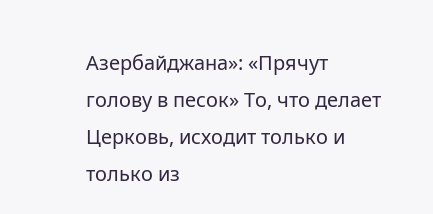Азербайджана»: «Прячут голову в песок» То, что делает Церковь, исходит только и только из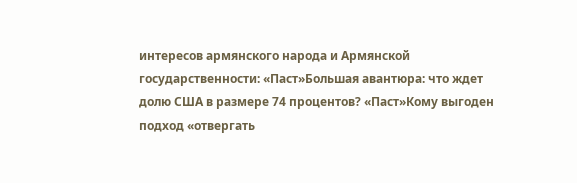интересов армянского народа и Армянской государственности: «Паст»Большая авантюра: что ждет долю США в размере 74 процентов? «Паст»Кому выгоден подход «отвергать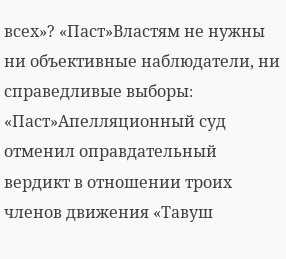всех»? «Паст»Властям не нужны ни объективные наблюдатели, ни справедливые выборы։ «Паст»Апелляционный суд отменил оправдательный вердикт в отношении троих членов движения «Тавуш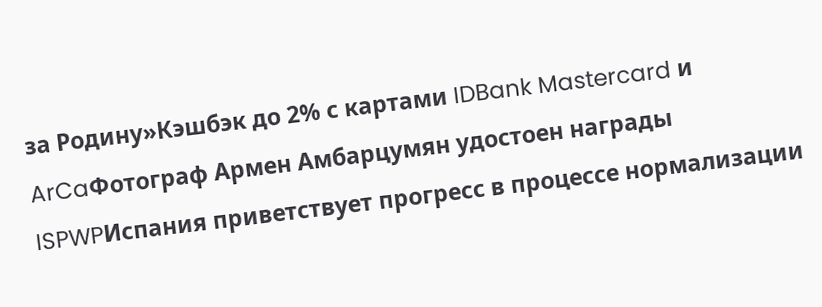за Родину»Кэшбэк до 2% с картами IDBank Mastercard и ArCaФотограф Армен Амбарцумян удостоен награды ISPWPИспания приветствует прогресс в процессе нормализации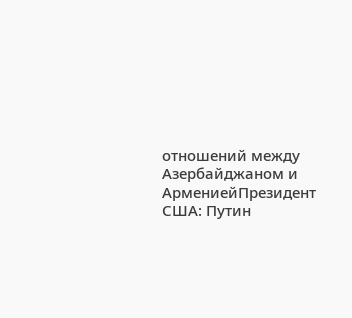отношений между Азербайджаном и АрмениейПрезидент США: Путин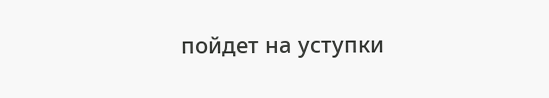пойдет на уступки